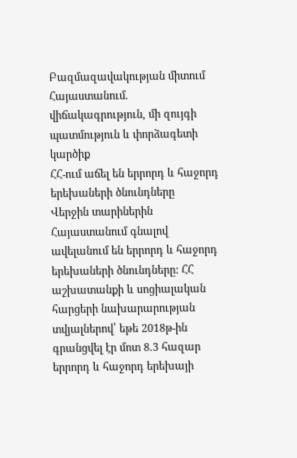Բազմազավակության միտում Հայաստանում. վիճակագրություն, մի զույգի պատմություն և փորձագետի կարծիք
ՀՀ-ում աճել են երրորդ և հաջորդ երեխաների ծնունդները
Վերջին տարիներին Հայաստանում գնալով ավելանում են երրորդ և հաջորդ երեխաների ծնունդները: ՀՀ աշխատանքի և սոցիալական հարցերի նախարարության տվյալներով՝ եթե 2018թ-ին գրանցվել էր մոտ 8.3 հազար երրորդ և հաջորդ երեխայի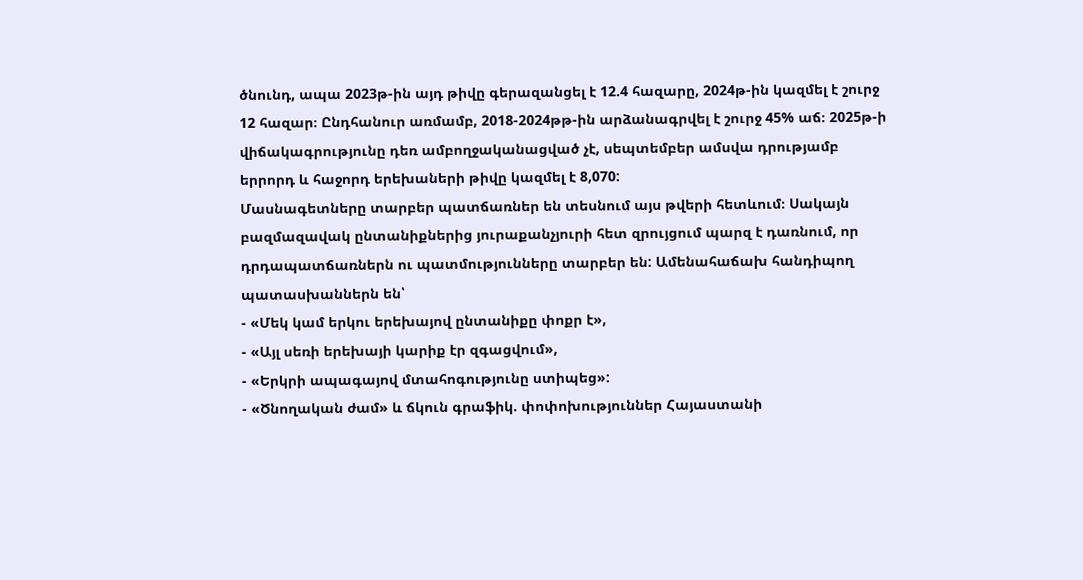ծնունդ, ապա 2023թ-ին այդ թիվը գերազանցել է 12.4 հազարը, 2024թ-ին կազմել է շուրջ 12 հազար։ Ընդհանուր առմամբ, 2018-2024թթ-ին արձանագրվել է շուրջ 45% աճ։ 2025թ-ի վիճակագրությունը դեռ ամբողջականացված չէ, սեպտեմբեր ամսվա դրությամբ երրորդ և հաջորդ երեխաների թիվը կազմել է 8,070:
Մասնագետները տարբեր պատճառներ են տեսնում այս թվերի հետևում։ Սակայն բազմազավակ ընտանիքներից յուրաքանչյուրի հետ զրույցում պարզ է դառնում, որ դրդապատճառներն ու պատմությունները տարբեր են: Ամենահաճախ հանդիպող պատասխաններն են՝
- «Մեկ կամ երկու երեխայով ընտանիքը փոքր է»,
- «Այլ սեռի երեխայի կարիք էր զգացվում»,
- «Երկրի ապագայով մտահոգությունը ստիպեց»:
- «Ծնողական ժամ» և ճկուն գրաֆիկ. փոփոխություններ Հայաստանի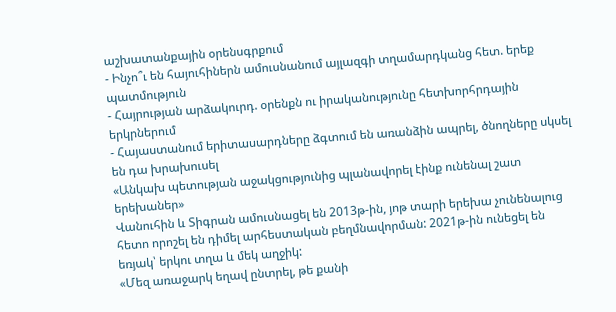աշխատանքային օրենսգրքում
- Ինչո՞ւ են հայուհիներն ամուսնանում այլազգի տղամարդկանց հետ. երեք պատմություն
- Հայրության արձակուրդ. օրենքն ու իրականությունը հետխորհրդային երկրներում
- Հայաստանում երիտասարդները ձգտում են առանձին ապրել, ծնողները սկսել են դա խրախուսել
«Անկախ պետության աջակցությունից պլանավորել էինք ունենալ շատ երեխաներ»
Վանուհին և Տիգրան ամուսնացել են 2013թ-ին, յոթ տարի երեխա չունենալուց հետո որոշել են դիմել արհեստական բեղմնավորման: 2021թ-ին ունեցել են եռյակ՝ երկու տղա և մեկ աղջիկ:
«Մեզ առաջարկ եղավ ընտրել, թե քանի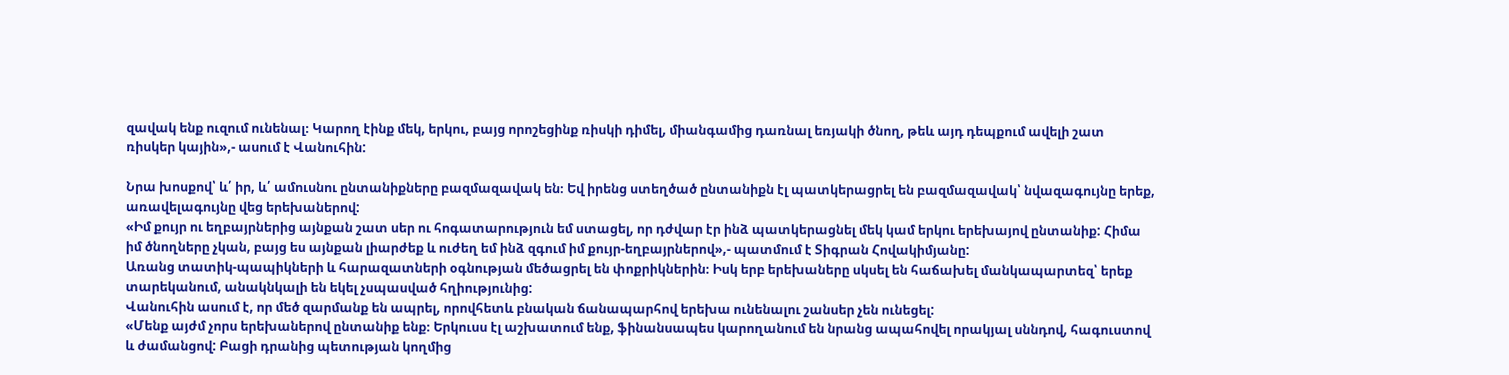զավակ ենք ուզում ունենալ։ Կարող էինք մեկ, երկու, բայց որոշեցինք ռիսկի դիմել, միանգամից դառնալ եռյակի ծնող, թեև այդ դեպքում ավելի շատ ռիսկեր կային»,- ասում է Վանուհին:

Նրա խոսքով՝ և՛ իր, և՛ ամուսնու ընտանիքները բազմազավակ են։ Եվ իրենց ստեղծած ընտանիքն էլ պատկերացրել են բազմազավակ՝ նվազագույնը երեք, առավելագույնը վեց երեխաներով:
«Իմ քույր ու եղբայրներից այնքան շատ սեր ու հոգատարություն եմ ստացել, որ դժվար էր ինձ պատկերացնել մեկ կամ երկու երեխայով ընտանիք: Հիմա իմ ծնողները չկան, բայց ես այնքան լիարժեք և ուժեղ եմ ինձ զգում իմ քույր-եղբայրներով»,- պատմում է Տիգրան Հովակիմյանը:
Առանց տատիկ-պապիկների և հարազատների օգնության մեծացրել են փոքրիկներին։ Իսկ երբ երեխաները սկսել են հաճախել մանկապարտեզ՝ երեք տարեկանում, անակնկալի են եկել չսպասված հղիությունից:
Վանուհին ասում է, որ մեծ զարմանք են ապրել, որովհետև բնական ճանապարհով երեխա ունենալու շանսեր չեն ունեցել:
«Մենք այժմ չորս երեխաներով ընտանիք ենք։ Երկուսս էլ աշխատում ենք, ֆինանսապես կարողանում են նրանց ապահովել որակյալ սննդով, հագուստով և ժամանցով: Բացի դրանից պետության կողմից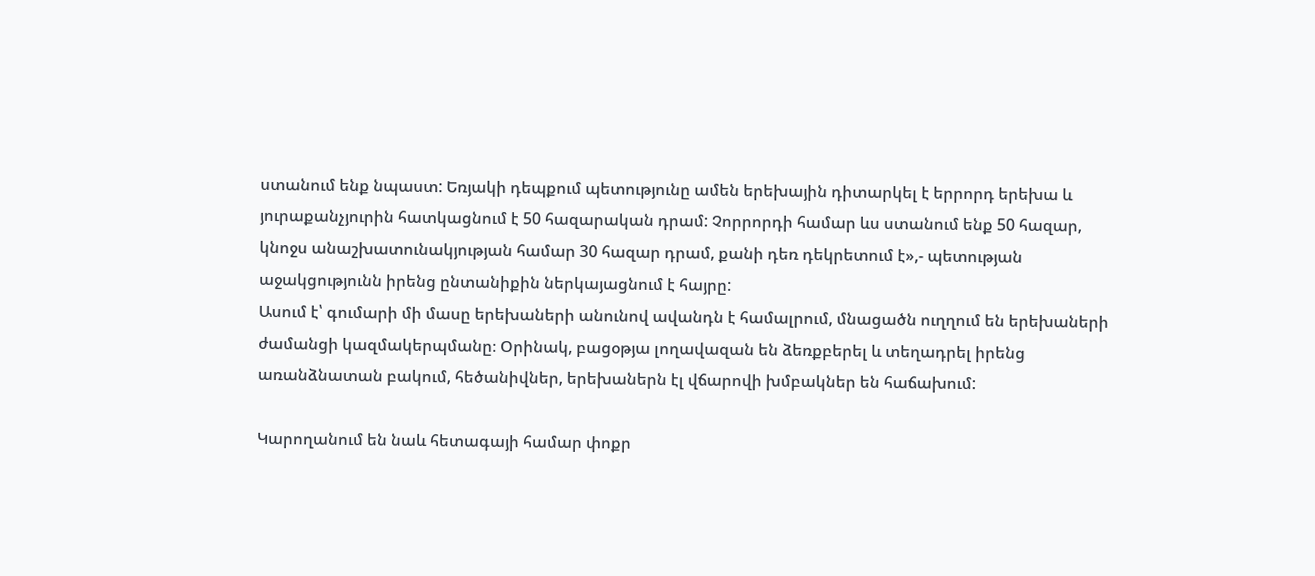ստանում ենք նպաստ: Եռյակի դեպքում պետությունը ամեն երեխային դիտարկել է երրորդ երեխա և յուրաքանչյուրին հատկացնում է 50 հազարական դրամ: Չորրորդի համար ևս ստանում ենք 50 հազար, կնոջս անաշխատունակյության համար 30 հազար դրամ, քանի դեռ դեկրետում է»,- պետության աջակցությունն իրենց ընտանիքին ներկայացնում է հայրը:
Ասում է՝ գումարի մի մասը երեխաների անունով ավանդն է համալրում, մնացածն ուղղում են երեխաների ժամանցի կազմակերպմանը։ Օրինակ, բացօթյա լողավազան են ձեռքբերել և տեղադրել իրենց առանձնատան բակում, հեծանիվներ, երեխաներն էլ վճարովի խմբակներ են հաճախում:

Կարողանում են նաև հետագայի համար փոքր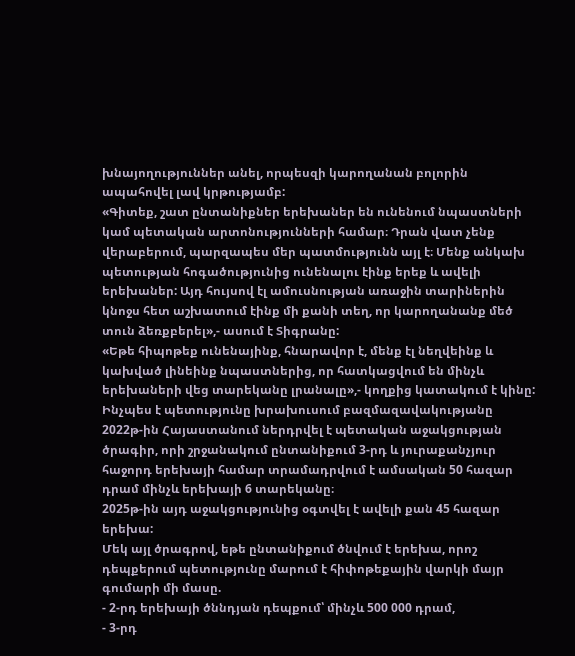խնայողություններ անել, որպեսզի կարողանան բոլորին ապահովել լավ կրթությամբ:
«Գիտեք, շատ ընտանիքներ երեխաներ են ունենում նպաստների կամ պետական արտոնությունների համար։ Դրան վատ չենք վերաբերում, պարզապես մեր պատմությունն այլ է։ Մենք անկախ պետության հոգածությունից ունենալու էինք երեք և ավելի երեխաներ: Այդ հույսով էլ ամուսնության առաջին տարիներին կնոջս հետ աշխատում էինք մի քանի տեղ, որ կարողանանք մեծ տուն ձեռքբերել»,- ասում է Տիգրանը:
«Եթե հիպոթեք ունենայինք, հնարավոր է, մենք էլ նեղվեինք և կախված լինեինք նպաստներից, որ հատկացվում են մինչև երեխաների վեց տարեկանը լրանալը»,- կողքից կատակում է կինը:
Ինչպես է պետությունը խրախուսում բազմազավակությանը
2022թ-ին Հայաստանում ներդրվել է պետական աջակցության ծրագիր, որի շրջանակում ընտանիքում 3-րդ և յուրաքանչյուր հաջորդ երեխայի համար տրամադրվում է ամսական 50 հազար դրամ մինչև երեխայի 6 տարեկանը։
2025թ-ին այդ աջակցությունից օգտվել է ավելի քան 45 հազար երեխա:
Մեկ այլ ծրագրով, եթե ընտանիքում ծնվում է երեխա, որոշ դեպքերում պետությունը մարում է հիփոթեքային վարկի մայր գումարի մի մասը.
- 2-րդ երեխայի ծննդյան դեպքում՝ մինչև 500 000 դրամ,
- 3-րդ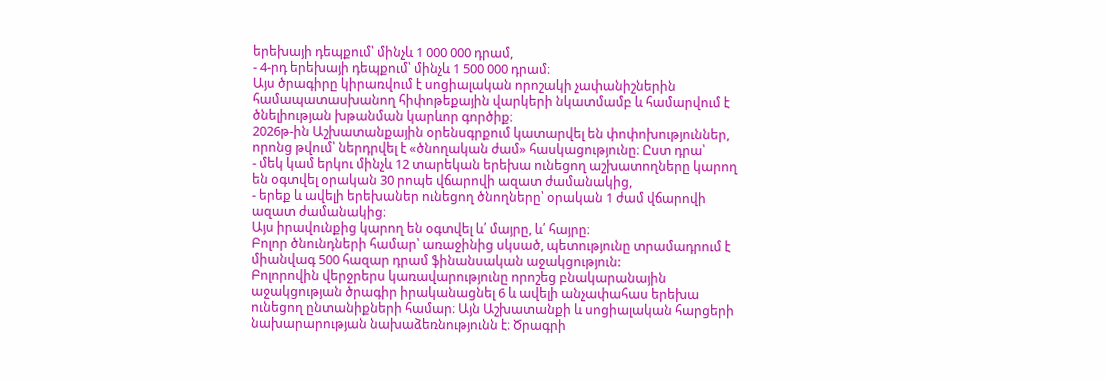երեխայի դեպքում՝ մինչև 1 000 000 դրամ,
- 4-րդ երեխայի դեպքում՝ մինչև 1 500 000 դրամ։
Այս ծրագիրը կիրառվում է սոցիալական որոշակի չափանիշներին համապատասխանող հիփոթեքային վարկերի նկատմամբ և համարվում է ծնելիության խթանման կարևոր գործիք։
2026թ-ին Աշխատանքային օրենսգրքում կատարվել են փոփոխություններ, որոնց թվում՝ ներդրվել է «ծնողական ժամ» հասկացությունը։ Ըստ դրա՝
- մեկ կամ երկու մինչև 12 տարեկան երեխա ունեցող աշխատողները կարող են օգտվել օրական 30 րոպե վճարովի ազատ ժամանակից,
- երեք և ավելի երեխաներ ունեցող ծնողները՝ օրական 1 ժամ վճարովի ազատ ժամանակից։
Այս իրավունքից կարող են օգտվել և՛ մայրը, և՛ հայրը։
Բոլոր ծնունդների համար՝ առաջինից սկսած, պետությունը տրամադրում է միանվագ 500 հազար դրամ ֆինանսական աջակցություն:
Բոլորովին վերջրերս կառավարությունը որոշեց բնակարանային աջակցության ծրագիր իրականացնել 6 և ավելի անչափահաս երեխա ունեցող ընտանիքների համար։ Այն Աշխատանքի և սոցիալական հարցերի նախարարության նախաձեռնությունն է։ Ծրագրի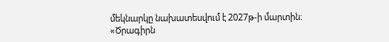մեկնարկը նախատեսվում է 2027թ-ի մարտին։
«Ծրագիրն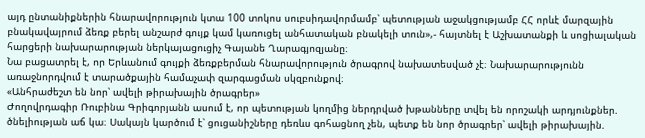այդ ընտանիքներին հնարավորություն կտա 100 տոկոս սուբսիդավորմամբ՝ պետության աջակցությամբ ՀՀ որևէ մարզային բնակավայրում ձեռք բերել անշարժ գույք կամ կառուցել անհատական բնակելի տուն»,- հայտնել է Աշխատանքի և սոցիալական հարցերի նախարարության ներկայացուցիչ Գայանե Ղարագյոզյանը։
Նա բացատրել է, որ Երևանում գույքի ձեռքբերման հնարավորություն ծրագրով նախատեսված չէ։ Նախարարությունն առաջնորդվում է տարածքային համաչափ զարգացման սկզբունքով։
«Անհրաժեշտ են նոր՝ ավելի թիրախային ծրագրեր»
Ժողովրդագիր Ռուբինա Գրիգորյանն ասում է, որ պետության կողմից ներդրված խթանները տվել են որոշակի արդյունքներ. ծնելիության աճ կա։ Սակայն կարծում է՝ ցուցանիշները դեռևս գոհացնող չեն, պետք են նոր ծրագրեր՝ ավելի թիրախային.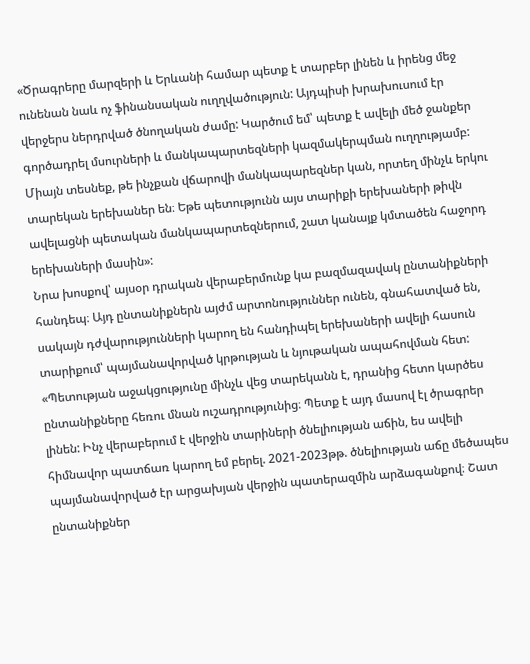«Ծրագրերը մարզերի և Երևանի համար պետք է տարբեր լինեն և իրենց մեջ ունենան նաև ոչ ֆինանսական ուղղվածություն: Այդպիսի խրախուսում էր վերջերս ներդրված ծնողական ժամը: Կարծում եմ՝ պետք է ավելի մեծ ջանքեր գործադրել մսուրների և մանկապարտեզների կազմակերպման ուղղությամբ: Միայն տեսնեք, թե ինչքան վճարովի մանկապարեզներ կան, որտեղ մինչև երկու տարեկան երեխաներ են։ Եթե պետությունն այս տարիքի երեխաների թիվն ավելացնի պետական մանկապարտեզներում, շատ կանայք կմտածեն հաջորդ երեխաների մասին»:
Նրա խոսքով՝ այսօր դրական վերաբերմունք կա բազմազավակ ընտանիքների հանդեպ։ Այդ ընտանիքներն այժմ արտոնություններ ունեն, գնահատված են, սակայն դժվարությունների կարող են հանդիպել երեխաների ավելի հասուն տարիքում՝ պայմանավորված կրթության և նյութական ապահովման հետ:
«Պետության աջակցությունը մինչև վեց տարեկանն է, դրանից հետո կարծես ընտանիքները հեռու մնան ուշադրությունից։ Պետք է այդ մասով էլ ծրագրեր լինեն: Ինչ վերաբերում է վերջին տարիների ծնելիության աճին, ես ավելի հիմնավոր պատճառ կարող եմ բերել. 2021-2023թթ. ծնելիության աճը մեծապես պայմանավորված էր արցախյան վերջին պատերազմին արձագանքով։ Շատ ընտանիքներ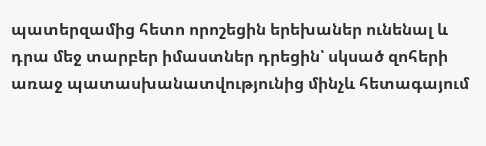պատերզամից հետո որոշեցին երեխաներ ունենալ և դրա մեջ տարբեր իմաստներ դրեցին՝ սկսած զոհերի առաջ պատասխանատվությունից մինչև հետագայում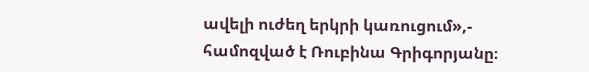ավելի ուժեղ երկրի կառուցում»,- համոզված է Ռուբինա Գրիգորյանը։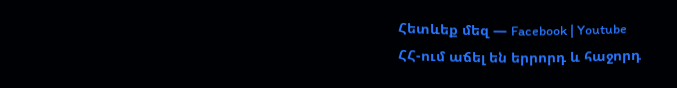Հետևեք մեզ — Facebook | Youtube
ՀՀ-ում աճել են երրորդ և հաջորդ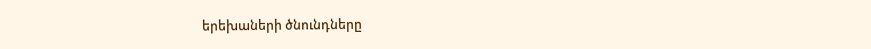երեխաների ծնունդները